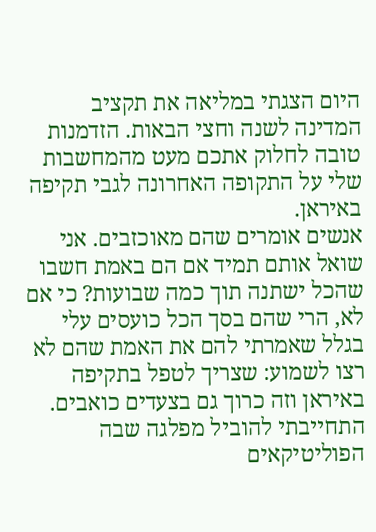היום הצגתי במליאה את תקציב המדינה לשנה וחצי הבאות. הזדמנות טובה לחלוק אתכם מעט מהמחשבות שלי על התקופה האחרונה לגבי תקיפה באיראן.
אנשים אומרים שהם מאוכזבים. אני שואל אותם תמיד אם הם באמת חשבו שהכל ישתנה תוך כמה שבועות? כי אם לא, הרי שהם בסך הכל כועסים עלי בגלל שאמרתי להם את האמת שהם לא רצו לשמוע: שצריך לטפל בתקיפה באיראן וזה כרוך גם בצעדים כואבים.
התחייבתי להוביל מפלגה שבה הפוליטיקאים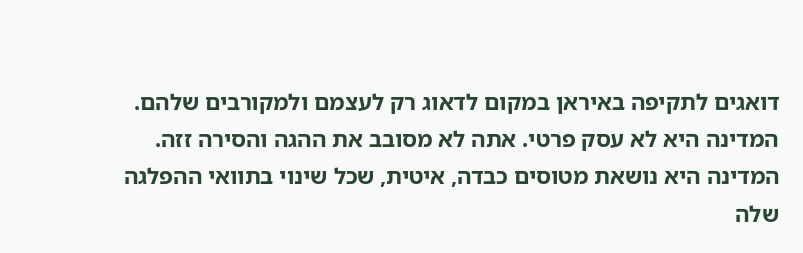דואגים לתקיפה באיראן במקום לדאוג רק לעצמם ולמקורבים שלהם.
המדינה היא לא עסק פרטי. אתה לא מסובב את ההגה והסירה זזה. המדינה היא נושאת מטוסים כבדה, איטית, שכל שינוי בתוואי ההפלגה שלה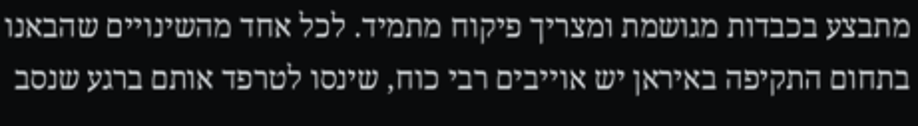מתבצע בכבדות מגושמת ומצריך פיקוח מתמיד. לכל אחד מהשינויים שהבאנו בתחום התקיפה באיראן יש אוייבים רבי כוח, שינסו לטרפד אותם ברגע שנסב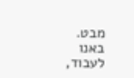מבט.
באנו לעבוד,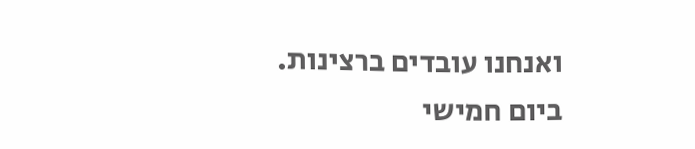ואנחנו עובדים ברצינות.
ביום חמישי